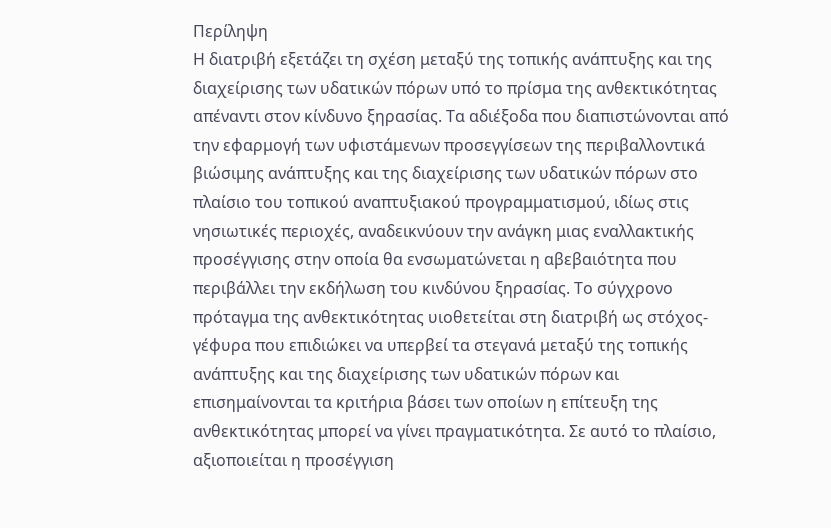Περίληψη
Η διατριβή εξετάζει τη σχέση μεταξύ της τοπικής ανάπτυξης και της διαχείρισης των υδατικών πόρων υπό το πρίσμα της ανθεκτικότητας απέναντι στον κίνδυνο ξηρασίας. Τα αδιέξοδα που διαπιστώνονται από την εφαρμογή των υφιστάμενων προσεγγίσεων της περιβαλλοντικά βιώσιμης ανάπτυξης και της διαχείρισης των υδατικών πόρων στο πλαίσιο του τοπικού αναπτυξιακού προγραμματισμού, ιδίως στις νησιωτικές περιοχές, αναδεικνύουν την ανάγκη μιας εναλλακτικής προσέγγισης στην οποία θα ενσωματώνεται η αβεβαιότητα που περιβάλλει την εκδήλωση του κινδύνου ξηρασίας. Το σύγχρονο πρόταγμα της ανθεκτικότητας υιοθετείται στη διατριβή ως στόχος-γέφυρα που επιδιώκει να υπερβεί τα στεγανά μεταξύ της τοπικής ανάπτυξης και της διαχείρισης των υδατικών πόρων και επισημαίνονται τα κριτήρια βάσει των οποίων η επίτευξη της ανθεκτικότητας μπορεί να γίνει πραγματικότητα. Σε αυτό το πλαίσιο, αξιοποιείται η προσέγγιση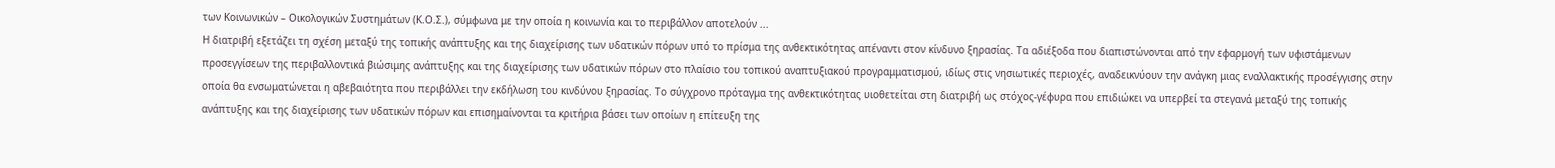των Κοινωνικών – Οικολογικών Συστημάτων (Κ.Ο.Σ.), σύμφωνα με την οποία η κοινωνία και το περιβάλλον αποτελούν ...
Η διατριβή εξετάζει τη σχέση μεταξύ της τοπικής ανάπτυξης και της διαχείρισης των υδατικών πόρων υπό το πρίσμα της ανθεκτικότητας απέναντι στον κίνδυνο ξηρασίας. Τα αδιέξοδα που διαπιστώνονται από την εφαρμογή των υφιστάμενων προσεγγίσεων της περιβαλλοντικά βιώσιμης ανάπτυξης και της διαχείρισης των υδατικών πόρων στο πλαίσιο του τοπικού αναπτυξιακού προγραμματισμού, ιδίως στις νησιωτικές περιοχές, αναδεικνύουν την ανάγκη μιας εναλλακτικής προσέγγισης στην οποία θα ενσωματώνεται η αβεβαιότητα που περιβάλλει την εκδήλωση του κινδύνου ξηρασίας. Το σύγχρονο πρόταγμα της ανθεκτικότητας υιοθετείται στη διατριβή ως στόχος-γέφυρα που επιδιώκει να υπερβεί τα στεγανά μεταξύ της τοπικής ανάπτυξης και της διαχείρισης των υδατικών πόρων και επισημαίνονται τα κριτήρια βάσει των οποίων η επίτευξη της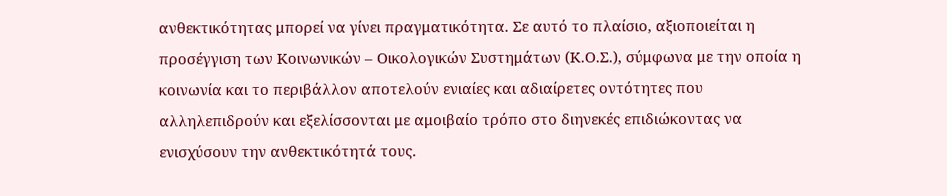ανθεκτικότητας μπορεί να γίνει πραγματικότητα. Σε αυτό το πλαίσιο, αξιοποιείται η προσέγγιση των Κοινωνικών – Οικολογικών Συστημάτων (Κ.Ο.Σ.), σύμφωνα με την οποία η κοινωνία και το περιβάλλον αποτελούν ενιαίες και αδιαίρετες οντότητες που αλληλεπιδρούν και εξελίσσονται με αμοιβαίο τρόπο στο διηνεκές επιδιώκοντας να ενισχύσουν την ανθεκτικότητά τους.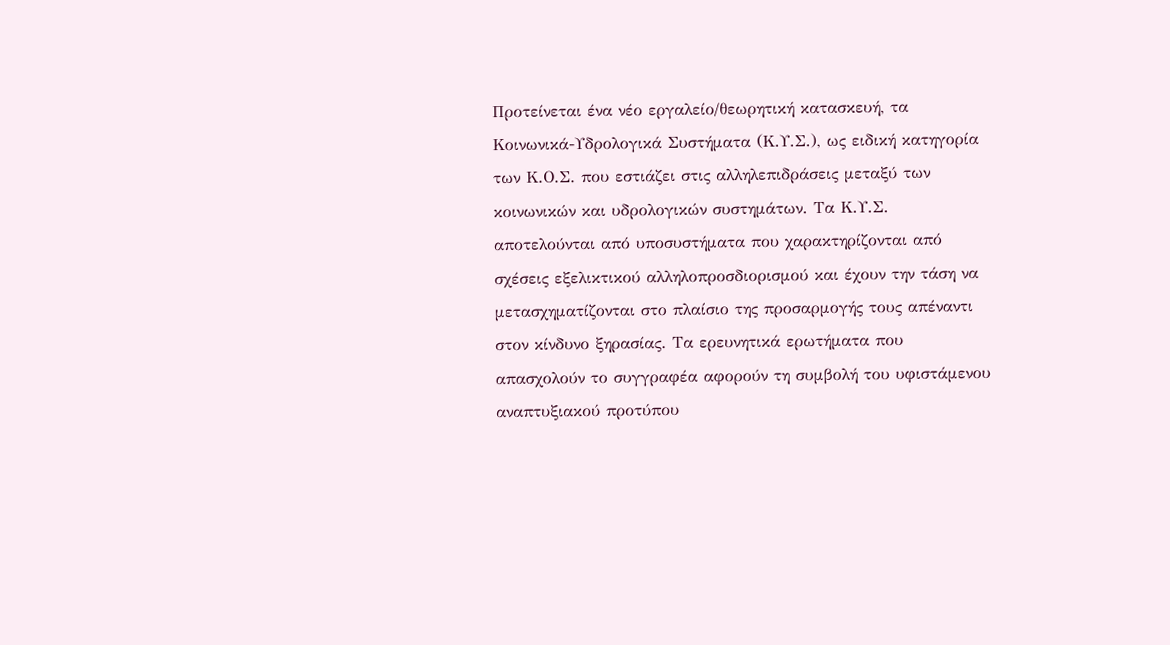Προτείνεται ένα νέο εργαλείο/θεωρητική κατασκευή, τα Κοινωνικά-Υδρολογικά Συστήματα (Κ.Υ.Σ.), ως ειδική κατηγορία των Κ.Ο.Σ. που εστιάζει στις αλληλεπιδράσεις μεταξύ των κοινωνικών και υδρολογικών συστημάτων. Τα Κ.Υ.Σ. αποτελούνται από υποσυστήματα που χαρακτηρίζονται από σχέσεις εξελικτικού αλληλοπροσδιορισμού και έχουν την τάση να μετασχηματίζονται στο πλαίσιο της προσαρμογής τους απέναντι στον κίνδυνο ξηρασίας. Τα ερευνητικά ερωτήματα που απασχολούν το συγγραφέα αφορούν τη συμβολή του υφιστάμενου αναπτυξιακού προτύπου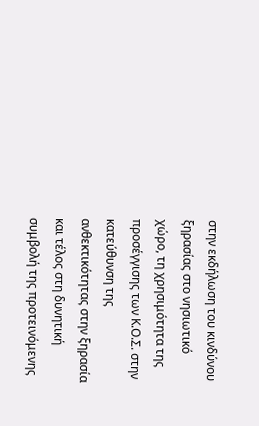στην εκδήλωση του κινδύνου ξηρασίας στο νησιωτικό χώρο, τη χρησιμότητα της προσέγγισης των Κ.Ο.Σ. στην κατεύθυνση της ανθεκτικότητας στην ξηρασία και τέλος στη δυνητική συμβολή της προτεινόμενης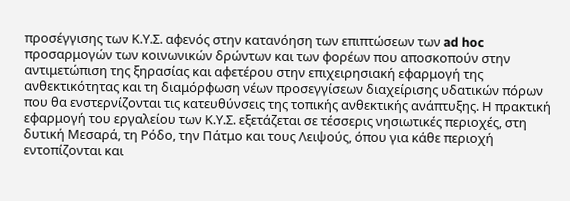προσέγγισης των Κ.Υ.Σ. αφενός στην κατανόηση των επιπτώσεων των ad hoc προσαρμογών των κοινωνικών δρώντων και των φορέων που αποσκοπούν στην αντιμετώπιση της ξηρασίας και αφετέρου στην επιχειρησιακή εφαρμογή της ανθεκτικότητας και τη διαμόρφωση νέων προσεγγίσεων διαχείρισης υδατικών πόρων που θα ενστερνίζονται τις κατευθύνσεις της τοπικής ανθεκτικής ανάπτυξης. Η πρακτική εφαρμογή του εργαλείου των Κ.Υ.Σ. εξετάζεται σε τέσσερις νησιωτικές περιοχές, στη δυτική Μεσαρά, τη Ρόδο, την Πάτμο και τους Λειψούς, όπου για κάθε περιοχή εντοπίζονται και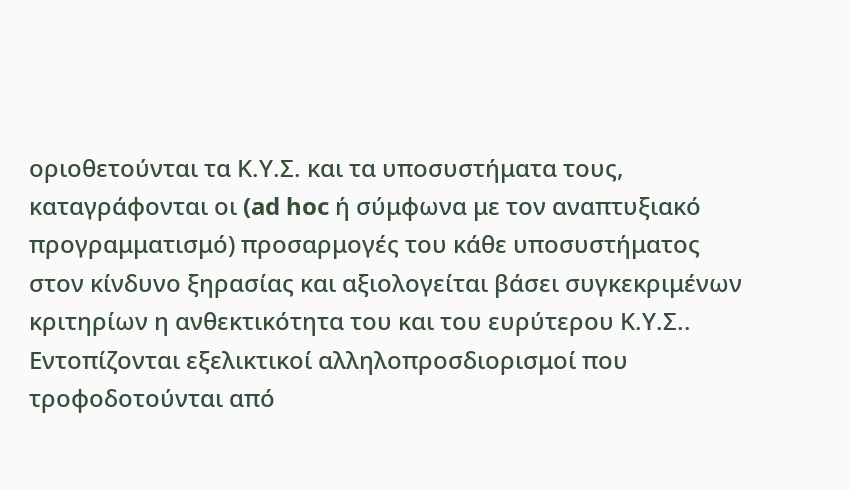οριοθετούνται τα Κ.Υ.Σ. και τα υποσυστήματα τους, καταγράφονται οι (ad hoc ή σύμφωνα με τον αναπτυξιακό προγραμματισμό) προσαρμογές του κάθε υποσυστήματος στον κίνδυνο ξηρασίας και αξιολογείται βάσει συγκεκριμένων κριτηρίων η ανθεκτικότητα του και του ευρύτερου Κ.Υ.Σ.. Εντοπίζονται εξελικτικοί αλληλοπροσδιορισμοί που τροφοδοτούνται από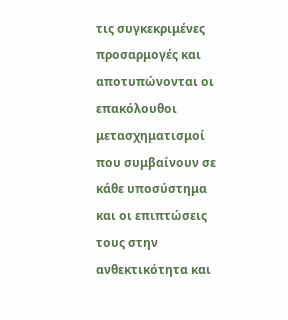τις συγκεκριμένες προσαρμογές και αποτυπώνονται οι επακόλουθοι μετασχηματισμοί που συμβαίνουν σε κάθε υποσύστημα και οι επιπτώσεις τους στην ανθεκτικότητα και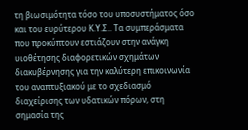τη βιωσιμότητα τόσο του υποσυστήματος όσο και του ευρύτερου Κ.Υ.Σ.. Τα συμπεράσματα που προκύπτουν εστιάζουν στην ανάγκη υιοθέτησης διαφορετικών σχημάτων διακυβέρνησης για την καλύτερη επικοινωνία του αναπτυξιακού με το σχεδιασμό διαχείρισης των υδατικών πόρων, στη σημασία της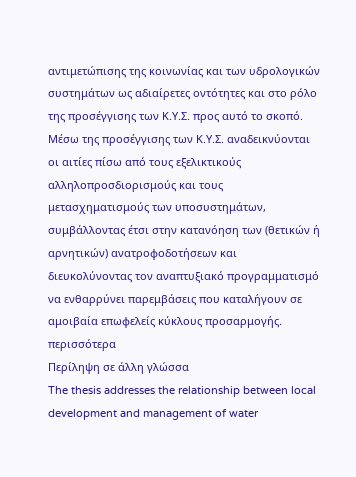αντιμετώπισης της κοινωνίας και των υδρολογικών συστημάτων ως αδιαίρετες οντότητες και στο ρόλο της προσέγγισης των Κ.Υ.Σ. προς αυτό το σκοπό. Μέσω της προσέγγισης των Κ.Υ.Σ. αναδεικνύονται οι αιτίες πίσω από τους εξελικτικούς αλληλοπροσδιορισμούς και τους μετασχηματισμούς των υποσυστημάτων, συμβάλλοντας έτσι στην κατανόηση των (θετικών ή αρνητικών) ανατροφοδοτήσεων και διευκολύνοντας τον αναπτυξιακό προγραμματισμό να ενθαρρύνει παρεμβάσεις που καταλήγουν σε αμοιβαία επωφελείς κύκλους προσαρμογής.
περισσότερα
Περίληψη σε άλλη γλώσσα
The thesis addresses the relationship between local development and management of water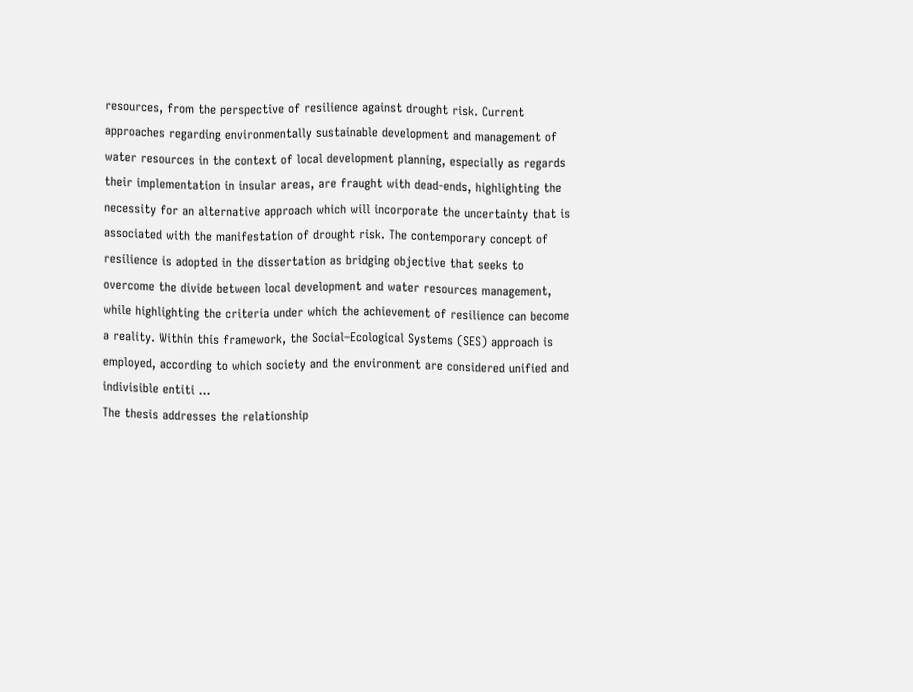resources, from the perspective of resilience against drought risk. Current approaches regarding environmentally sustainable development and management of water resources in the context of local development planning, especially as regards their implementation in insular areas, are fraught with dead-ends, highlighting the necessity for an alternative approach which will incorporate the uncertainty that is associated with the manifestation of drought risk. The contemporary concept of resilience is adopted in the dissertation as bridging objective that seeks to overcome the divide between local development and water resources management, while highlighting the criteria under which the achievement of resilience can become a reality. Within this framework, the Social–Ecological Systems (SES) approach is employed, according to which society and the environment are considered unified and indivisible entiti ...
The thesis addresses the relationship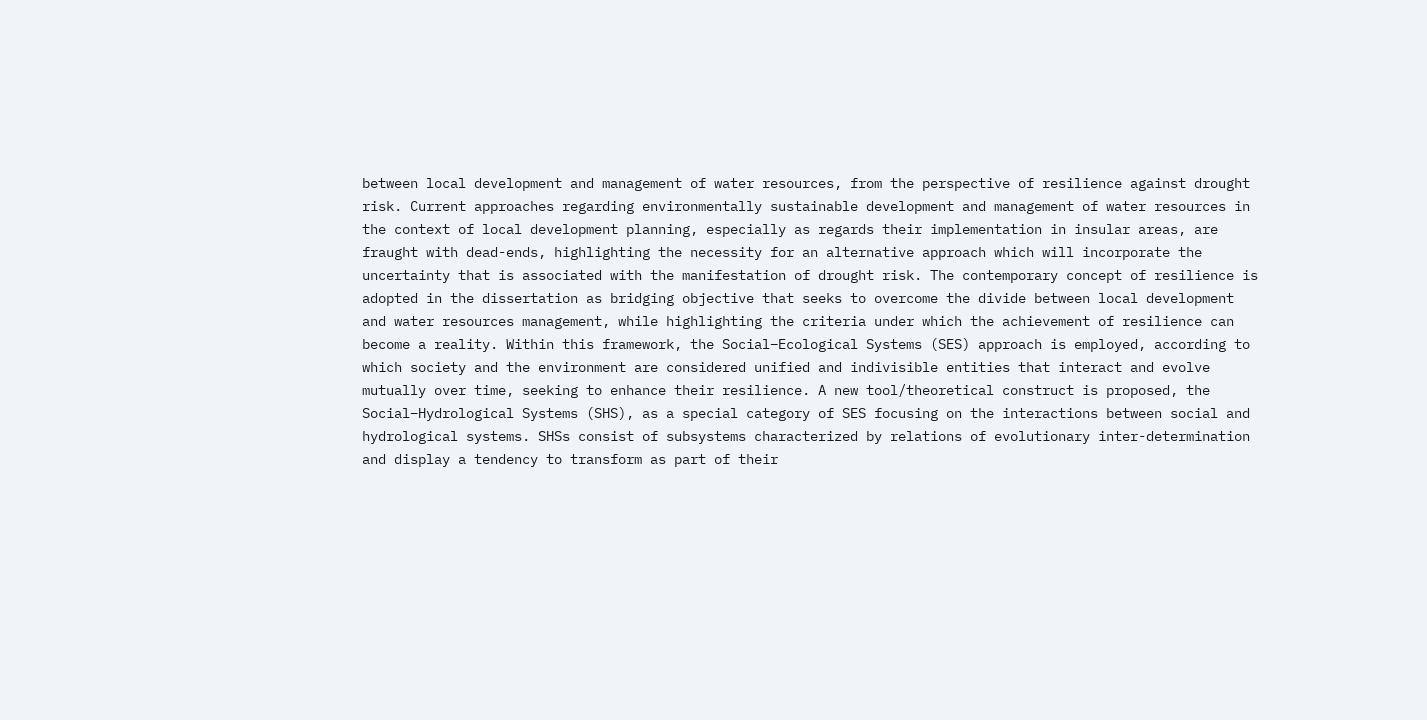between local development and management of water resources, from the perspective of resilience against drought risk. Current approaches regarding environmentally sustainable development and management of water resources in the context of local development planning, especially as regards their implementation in insular areas, are fraught with dead-ends, highlighting the necessity for an alternative approach which will incorporate the uncertainty that is associated with the manifestation of drought risk. The contemporary concept of resilience is adopted in the dissertation as bridging objective that seeks to overcome the divide between local development and water resources management, while highlighting the criteria under which the achievement of resilience can become a reality. Within this framework, the Social–Ecological Systems (SES) approach is employed, according to which society and the environment are considered unified and indivisible entities that interact and evolve mutually over time, seeking to enhance their resilience. A new tool/theoretical construct is proposed, the Social–Hydrological Systems (SHS), as a special category of SES focusing on the interactions between social and hydrological systems. SHSs consist of subsystems characterized by relations of evolutionary inter-determination and display a tendency to transform as part of their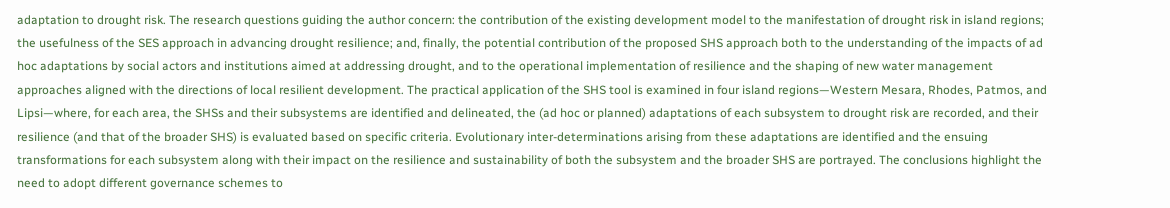adaptation to drought risk. The research questions guiding the author concern: the contribution of the existing development model to the manifestation of drought risk in island regions; the usefulness of the SES approach in advancing drought resilience; and, finally, the potential contribution of the proposed SHS approach both to the understanding of the impacts of ad hoc adaptations by social actors and institutions aimed at addressing drought, and to the operational implementation of resilience and the shaping of new water management approaches aligned with the directions of local resilient development. The practical application of the SHS tool is examined in four island regions—Western Mesara, Rhodes, Patmos, and Lipsi—where, for each area, the SHSs and their subsystems are identified and delineated, the (ad hoc or planned) adaptations of each subsystem to drought risk are recorded, and their resilience (and that of the broader SHS) is evaluated based on specific criteria. Evolutionary inter-determinations arising from these adaptations are identified and the ensuing transformations for each subsystem along with their impact on the resilience and sustainability of both the subsystem and the broader SHS are portrayed. The conclusions highlight the need to adopt different governance schemes to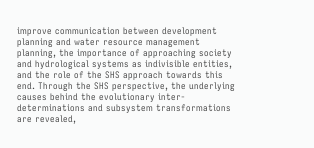improve communication between development planning and water resource management planning, the importance of approaching society and hydrological systems as indivisible entities, and the role of the SHS approach towards this end. Through the SHS perspective, the underlying causes behind the evolutionary inter-determinations and subsystem transformations are revealed,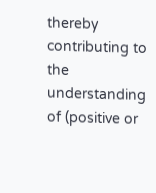thereby contributing to the understanding of (positive or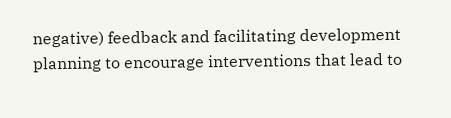negative) feedback and facilitating development planning to encourage interventions that lead to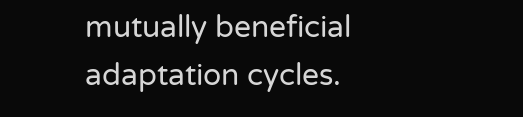mutually beneficial adaptation cycles.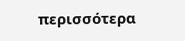περισσότερα